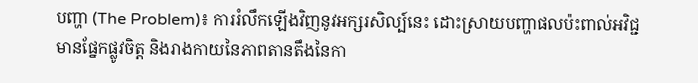បញ្ហា (The Problem)៖ ការរំលឹកឡើងវិញនូវអក្សរសិល្ប៍នេះ ដោះស្រាយបញ្ហាផលប៉ះពាល់អវិជ្ជមានផ្នែកផ្លូវចិត្ត និងរាងកាយនៃភាពតានតឹងនៃកា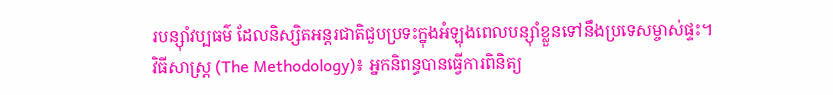របន្ស៊ាំវប្បធម៌ ដែលនិស្សិតអន្តរជាតិជួបប្រទះក្នុងអំឡុងពេលបន្ស៊ាំខ្លួនទៅនឹងប្រទេសម្ចាស់ផ្ទះ។
វិធីសាស្ត្រ (The Methodology)៖ អ្នកនិពន្ធបានធ្វើការពិនិត្យ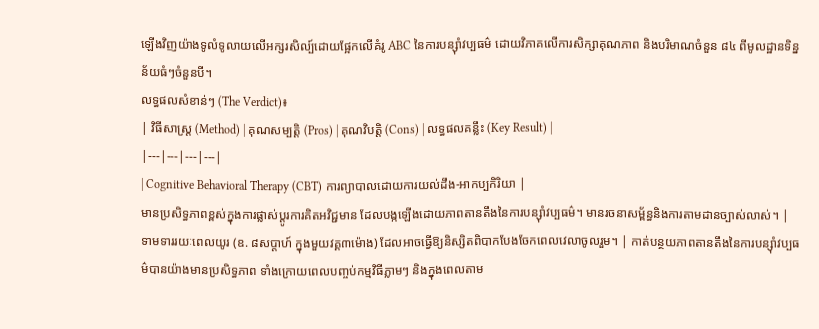ឡើងវិញយ៉ាងទូលំទូលាយលើអក្សរសិល្ប៍ដោយផ្អែកលើគំរូ ABC នៃការបន្ស៊ាំវប្បធម៌ ដោយវិភាគលើការសិក្សាគុណភាព និងបរិមាណចំនួន ៨៤ ពីមូលដ្ឋានទិន្នន័យធំៗចំនួនបី។
លទ្ធផលសំខាន់ៗ (The Verdict)៖
| វិធីសាស្ត្រ (Method) | គុណសម្បត្តិ (Pros) | គុណវិបត្តិ (Cons) | លទ្ធផលគន្លឹះ (Key Result) |
|---|---|---|---|
| Cognitive Behavioral Therapy (CBT) ការព្យាបាលដោយការយល់ដឹង-អាកប្បកិរិយា |
មានប្រសិទ្ធភាពខ្ពស់ក្នុងការផ្លាស់ប្តូរការគិតអវិជ្ជមាន ដែលបង្កឡើងដោយភាពតានតឹងនៃការបន្ស៊ាំវប្បធម៌។ មានរចនាសម្ព័ន្ធនិងការតាមដានច្បាស់លាស់។ | ទាមទាររយៈពេលយូរ (ឧ. ៨សប្តាហ៍ ក្នុងមួយវគ្គ៣ម៉ោង) ដែលអាចធ្វើឱ្យនិស្សិតពិបាកបែងចែកពេលវេលាចូលរួម។ | កាត់បន្ថយភាពតានតឹងនៃការបន្ស៊ាំវប្បធម៌បានយ៉ាងមានប្រសិទ្ធភាព ទាំងក្រោយពេលបញ្ចប់កម្មវិធីភ្លាមៗ និងក្នុងពេលតាម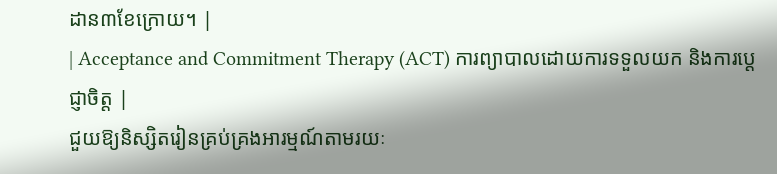ដាន៣ខែក្រោយ។ |
| Acceptance and Commitment Therapy (ACT) ការព្យាបាលដោយការទទួលយក និងការប្តេជ្ញាចិត្ត |
ជួយឱ្យនិស្សិតរៀនគ្រប់គ្រងអារម្មណ៍តាមរយៈ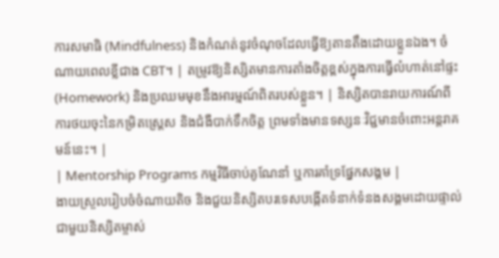ការសមាធិ (Mindfulness) និងកំណត់នូវចំណុចដែលធ្វើឱ្យតានតឹងដោយខ្លួនឯង។ ចំណាយពេលខ្លីជាង CBT។ | តម្រូវឱ្យនិស្សិតមានការតាំងចិត្តខ្ពស់ក្នុងការធ្វើលំហាត់នៅផ្ទះ (Homework) និងប្រឈមមុខនឹងអារម្មណ៍ពិតរបស់ខ្លួន។ | និស្សិតបានរាយការណ៍ពីការថយចុះនៃកម្រិតស្ត្រេស និងជំងឺបាក់ទឹកចិត្ត ព្រមទាំងមានទស្សនៈវិជ្ជមានចំពោះអន្តរាគមន៍នេះ។ |
| Mentorship Programs កម្មវិធីចាប់គូណែនាំ ឬការគាំទ្រផ្នែកសង្គម |
ងាយស្រួលរៀបចំចំណាយតិច និងជួយនិស្សិតបរទេសបង្កើតទំនាក់ទំនងសង្គមដោយផ្ទាល់ជាមួយនិស្សិតម្ចាស់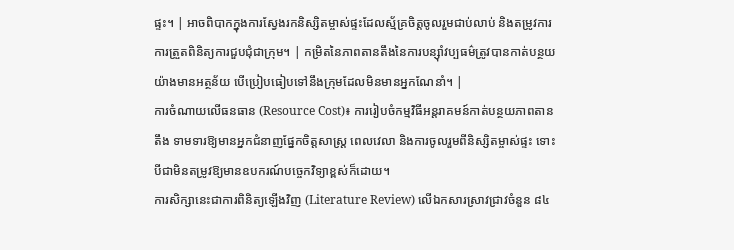ផ្ទះ។ | អាចពិបាកក្នុងការស្វែងរកនិស្សិតម្ចាស់ផ្ទះដែលស្ម័គ្រចិត្តចូលរួមជាប់លាប់ និងតម្រូវការការត្រួតពិនិត្យការជួបជុំជាក្រុម។ | កម្រិតនៃភាពតានតឹងនៃការបន្ស៊ាំវប្បធម៌ត្រូវបានកាត់បន្ថយយ៉ាងមានអត្ថន័យ បើប្រៀបធៀបទៅនឹងក្រុមដែលមិនមានអ្នកណែនាំ។ |
ការចំណាយលើធនធាន (Resource Cost)៖ ការរៀបចំកម្មវិធីអន្តរាគមន៍កាត់បន្ថយភាពតានតឹង ទាមទារឱ្យមានអ្នកជំនាញផ្នែកចិត្តសាស្រ្ត ពេលវេលា និងការចូលរួមពីនិស្សិតម្ចាស់ផ្ទះ ទោះបីជាមិនតម្រូវឱ្យមានឧបករណ៍បច្ចេកវិទ្យាខ្ពស់ក៏ដោយ។
ការសិក្សានេះជាការពិនិត្យឡើងវិញ (Literature Review) លើឯកសារស្រាវជ្រាវចំនួន ៨៤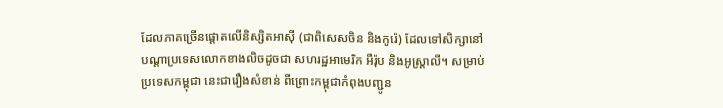ដែលភាគច្រើនផ្តោតលើនិស្សិតអាស៊ី (ជាពិសេសចិន និងកូរ៉េ) ដែលទៅសិក្សានៅបណ្តាប្រទេសលោកខាងលិចដូចជា សហរដ្ឋអាមេរិក អឺរ៉ុប និងអូស្ត្រាលី។ សម្រាប់ប្រទេសកម្ពុជា នេះជារឿងសំខាន់ ពីព្រោះកម្ពុជាកំពុងបញ្ជូន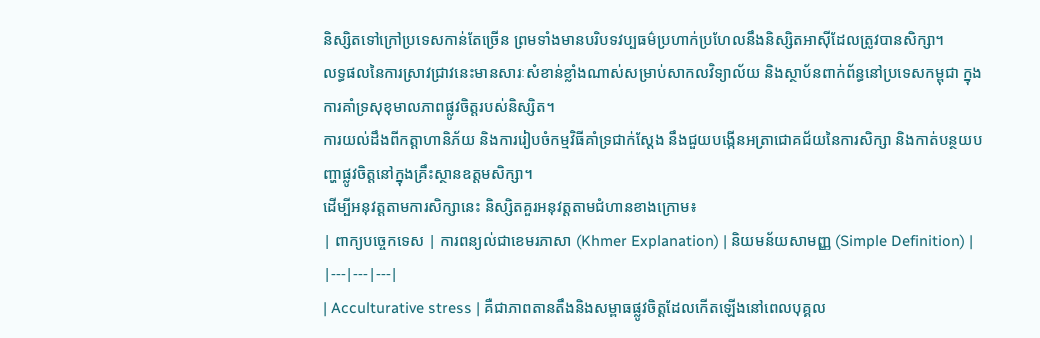និស្សិតទៅក្រៅប្រទេសកាន់តែច្រើន ព្រមទាំងមានបរិបទវប្បធម៌ប្រហាក់ប្រហែលនឹងនិស្សិតអាស៊ីដែលត្រូវបានសិក្សា។
លទ្ធផលនៃការស្រាវជ្រាវនេះមានសារៈសំខាន់ខ្លាំងណាស់សម្រាប់សាកលវិទ្យាល័យ និងស្ថាប័នពាក់ព័ន្ធនៅប្រទេសកម្ពុជា ក្នុងការគាំទ្រសុខុមាលភាពផ្លូវចិត្តរបស់និស្សិត។
ការយល់ដឹងពីកត្តាហានិភ័យ និងការរៀបចំកម្មវិធីគាំទ្រជាក់ស្តែង នឹងជួយបង្កើនអត្រាជោគជ័យនៃការសិក្សា និងកាត់បន្ថយបញ្ហាផ្លូវចិត្តនៅក្នុងគ្រឹះស្ថានឧត្តមសិក្សា។
ដើម្បីអនុវត្តតាមការសិក្សានេះ និស្សិតគួរអនុវត្តតាមជំហានខាងក្រោម៖
| ពាក្យបច្ចេកទេស | ការពន្យល់ជាខេមរភាសា (Khmer Explanation) | និយមន័យសាមញ្ញ (Simple Definition) |
|---|---|---|
| Acculturative stress | គឺជាភាពតានតឹងនិងសម្ពាធផ្លូវចិត្តដែលកើតឡើងនៅពេលបុគ្គល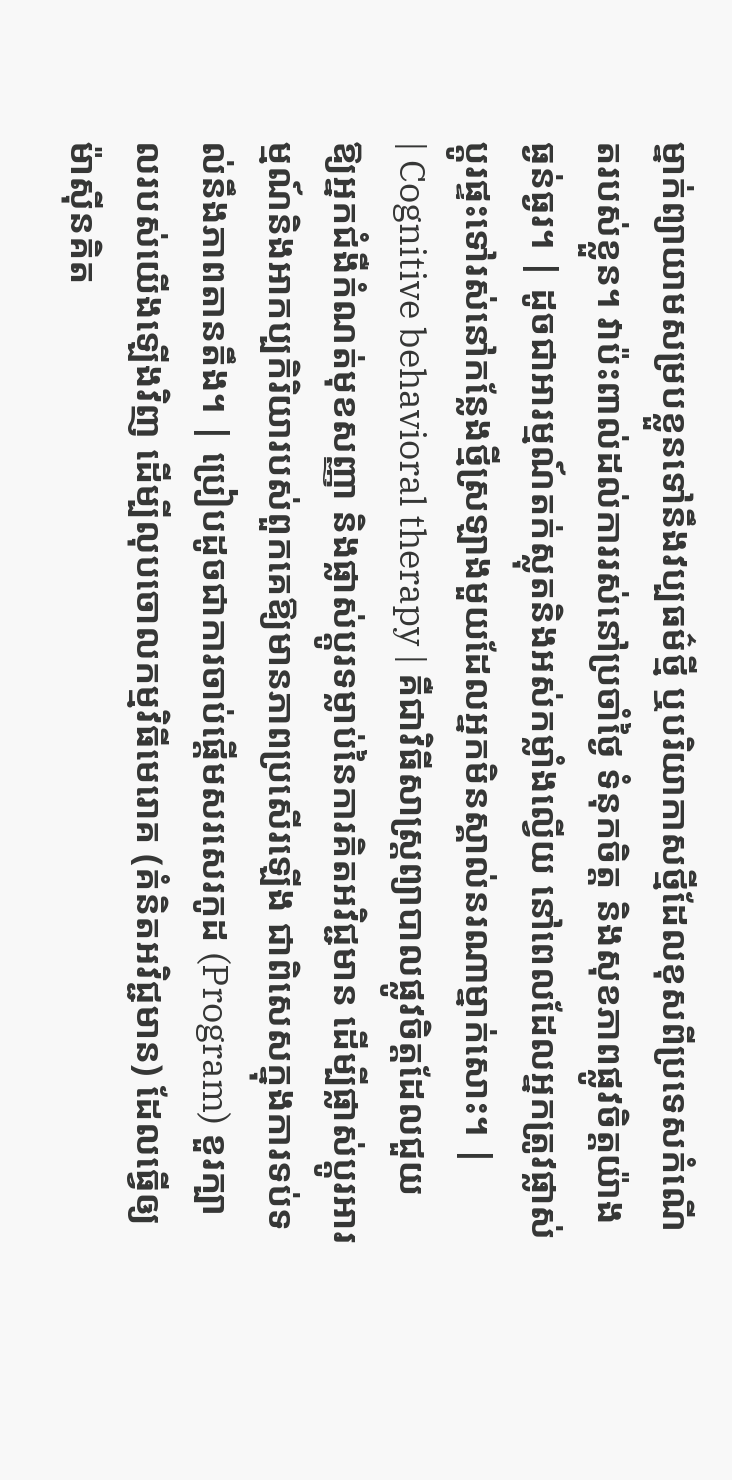ម្នាក់ព្យាយាមសម្របខ្លួនទៅនឹងវប្បធម៌ថ្មី ឬបរិយាកាសថ្មីដែលខុសពីប្រទេសកំណើតរបស់ខ្លួន។ វាប៉ះពាល់ដល់ការរស់នៅប្រចាំថ្ងៃ ទំនុកចិត្ត និងសុខភាពផ្លូវចិត្តយ៉ាងធ្ងន់ធ្ងរ។ | ដូចជាអារម្មណ៍តក់ស្លុតនិងអស់កម្លាំងល្វើយ នៅពេលដែលអ្នកត្រូវផ្លាស់ប្តូរផ្ទះទៅរស់នៅកន្លែងថ្មីស្រឡាងមួយដែលអ្នកមិនស្គាល់នរណាម្នាក់សោះ។ |
| Cognitive behavioral therapy | គឺជាវិធីសាស្ត្រព្យាបាលផ្លូវចិត្តដែលជួយឱ្យអ្នកជំងឺកំណត់មុខសញ្ញា និងផ្លាស់ប្តូរទម្លាប់នៃការគិតអវិជ្ជមាន ដើម្បីផ្លាស់ប្តូរអារម្មណ៍និងអាកប្បកិរិយារបស់ពួកគេឱ្យមានភាពប្រសើរឡើង ជាពិសេសក្នុងការទប់ទល់នឹងភាពតានតឹង។ | ប្រៀបដូចជាការចាប់ផ្តើមសរសេរកូដ (Program) ខួរក្បាលរបស់យើងឡើងវិញ ដើម្បីលុបចោលកម្មវិធីមេរោគ (គំនិតអវិជ្ជមាន) ដែលធ្វើឲ្យម៉ាស៊ីនគិត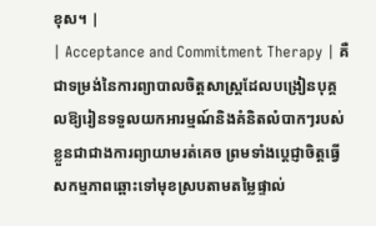ខុស។ |
| Acceptance and Commitment Therapy | គឺជាទម្រង់នៃការព្យាបាលចិត្តសាស្ត្រដែលបង្រៀនបុគ្គលឱ្យរៀនទទួលយកអារម្មណ៍និងគំនិតលំបាកៗរបស់ខ្លួនជាជាងការព្យាយាមរត់គេច ព្រមទាំងប្តេជ្ញាចិត្តធ្វើសកម្មភាពឆ្ពោះទៅមុខស្របតាមតម្លៃផ្ទាល់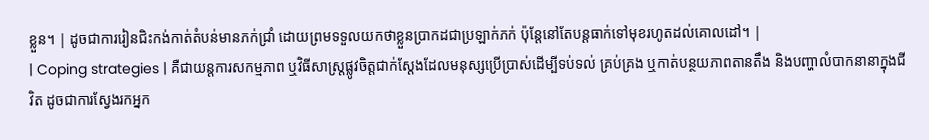ខ្លួន។ | ដូចជាការរៀនជិះកង់កាត់តំបន់មានភក់ជ្រាំ ដោយព្រមទទួលយកថាខ្លួនប្រាកដជាប្រឡាក់ភក់ ប៉ុន្តែនៅតែបន្តធាក់ទៅមុខរហូតដល់គោលដៅ។ |
| Coping strategies | គឺជាយន្តការសកម្មភាព ឬវិធីសាស្ត្រផ្លូវចិត្តជាក់ស្តែងដែលមនុស្សប្រើប្រាស់ដើម្បីទប់ទល់ គ្រប់គ្រង ឬកាត់បន្ថយភាពតានតឹង និងបញ្ហាលំបាកនានាក្នុងជីវិត ដូចជាការស្វែងរកអ្នក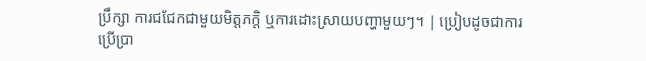ប្រឹក្សា ការជជែកជាមួយមិត្តភក្តិ ឬការដោះស្រាយបញ្ហាមួយៗ។ | ប្រៀបដូចជាការប្រើប្រា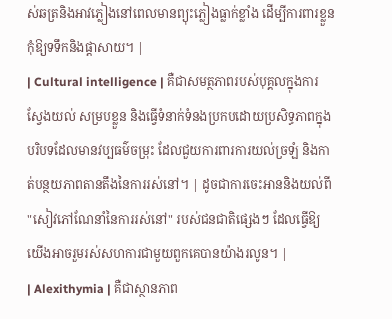ស់ឆត្រនិងអាវភ្លៀងនៅពេលមានព្យុះភ្លៀងធ្លាក់ខ្លាំង ដើម្បីការពារខ្លួនកុំឱ្យទទឹកនិងផ្តាសាយ។ |
| Cultural intelligence | គឺជាសមត្ថភាពរបស់បុគ្គលក្នុងការស្វែងយល់ សម្របខ្លួន និងធ្វើទំនាក់ទំនងប្រកបដោយប្រសិទ្ធភាពក្នុងបរិបទដែលមានវប្បធម៌ចម្រុះ ដែលជួយការពារការយល់ច្រឡំ និងកាត់បន្ថយភាពតានតឹងនៃការរស់នៅ។ | ដូចជាការចេះអាននិងយល់ពី "សៀវភៅណែនាំនៃការរស់នៅ" របស់ជនជាតិផ្សេងៗ ដែលធ្វើឱ្យយើងអាចរួមរស់សហការជាមួយពួកគេបានយ៉ាងរលូន។ |
| Alexithymia | គឺជាស្ថានភាព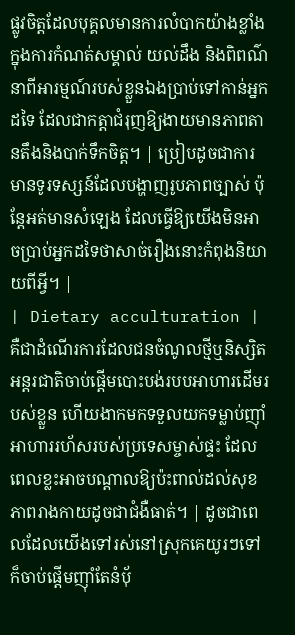ផ្លូវចិត្តដែលបុគ្គលមានការលំបាកយ៉ាងខ្លាំងក្នុងការកំណត់សម្គាល់ យល់ដឹង និងពិពណ៌នាពីអារម្មណ៍របស់ខ្លួនឯងប្រាប់ទៅកាន់អ្នកដទៃ ដែលជាកត្តាជំរុញឱ្យងាយមានភាពតានតឹងនិងបាក់ទឹកចិត្ត។ | ប្រៀបដូចជាការមានទូរទស្សន៍ដែលបង្ហាញរូបភាពច្បាស់ ប៉ុន្តែអត់មានសំឡេង ដែលធ្វើឱ្យយើងមិនអាចប្រាប់អ្នកដទៃថាសាច់រឿងនោះកំពុងនិយាយពីអ្វី។ |
| Dietary acculturation | គឺជាដំណើរការដែលជនចំណូលថ្មីឬនិស្សិតអន្តរជាតិចាប់ផ្តើមបោះបង់របបអាហារដើមរបស់ខ្លួន ហើយងាកមកទទួលយកទម្លាប់ញ៉ាំអាហាររហ័សរបស់ប្រទេសម្ចាស់ផ្ទះ ដែលពេលខ្លះអាចបណ្តាលឱ្យប៉ះពាល់ដល់សុខភាពរាងកាយដូចជាជំងឺធាត់។ | ដូចជាពេលដែលយើងទៅរស់នៅស្រុកគេយូរៗទៅ ក៏ចាប់ផ្តើមញ៉ាំតែនំប៉័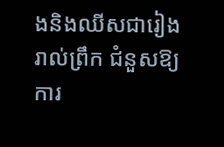ងនិងឈីសជារៀងរាល់ព្រឹក ជំនួសឱ្យការ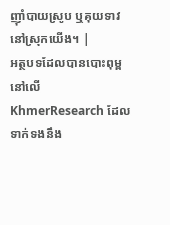ញ៉ាំបាយស្រូប ឬគុយទាវនៅស្រុកយើង។ |
អត្ថបទដែលបានបោះពុម្ពនៅលើ KhmerResearch ដែលទាក់ទងនឹង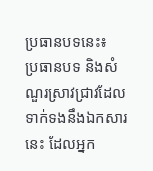ប្រធានបទនេះ៖
ប្រធានបទ និងសំណួរស្រាវជ្រាវដែលទាក់ទងនឹងឯកសារនេះ ដែលអ្នក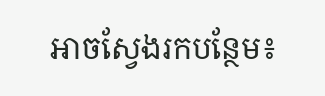អាចស្វែងរកបន្ថែម៖